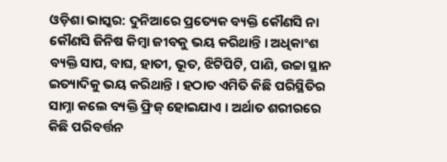ଓଡ଼ିଶା ଭାସ୍କର: ଦୁନିଆରେ ପ୍ରତ୍ୟେକ ବ୍ୟକ୍ତି କୌଣସି ନା କୌଣସି ଜିନିଷ କିମ୍ବା ଜୀବକୁ ଭୟ କରିଥାନ୍ତି । ଅଧିକାଂଶ ବ୍ୟକ୍ତି ସାପ, ବାଘ, ହାତୀ, ଭୂତ, ଝିଟିପିଟି, ପାଣି, ଉଚ୍ଚା ସ୍ଥାନ ଇତ୍ୟାଦିକୁ ଭୟ କରିଥାନ୍ତି । ହଠାତ ଏମିତି କିଛି ପରିସ୍ଥିତିର ସାମ୍ନା କଲେ ବ୍ୟକ୍ତି ଫ୍ରିଜ୍ ହୋଇଯାଏ । ଅର୍ଥାତ ଶରୀରରେ କିଛି ପରିବର୍ତ୍ତନ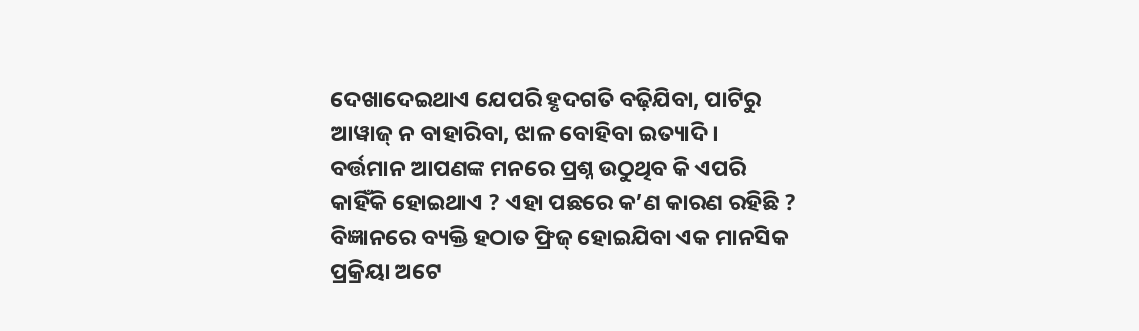ଦେଖାଦେଇଥାଏ ଯେପରି ହୃଦଗତି ବଢ଼ିଯିବା, ପାଟିରୁ ଆୱାଜ୍ ନ ବାହାରିବା, ଝାଳ ବୋହିବା ଇତ୍ୟାଦି । ବର୍ତ୍ତମାନ ଆପଣଙ୍କ ମନରେ ପ୍ରଶ୍ନ ଉଠୁଥିବ କି ଏପରି କାହିଁକି ହୋଇଥାଏ ? ଏହା ପଛରେ କ’ଣ କାରଣ ରହିଛି ?
ବିଜ୍ଞାନରେ ବ୍ୟକ୍ତି ହଠାତ ଫ୍ରିଜ୍ ହୋଇଯିବା ଏକ ମାନସିକ ପ୍ରକ୍ରିୟା ଅଟେ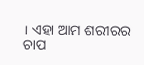। ଏହା ଆମ ଶରୀରର ଚାପ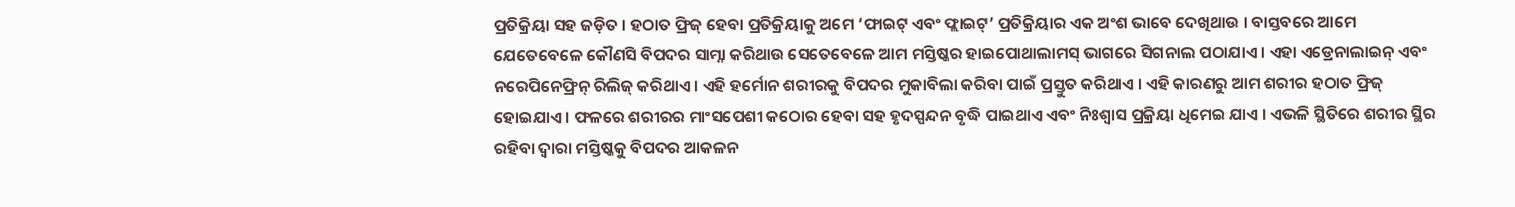ପ୍ରତିକ୍ରିୟା ସହ ଜଡ଼ିତ । ହଠାତ ଫ୍ରିଜ୍ ହେବା ପ୍ରତିକ୍ରିୟାକୁ ଅମେ ‘ଫାଇଟ୍ ଏବଂ ଫ୍ଲାଇଟ୍’ ପ୍ରତିକ୍ରିୟାର ଏକ ଅଂଶ ଭାବେ ଦେଖିଥାଉ । ବାସ୍ତବରେ ଆମେ ଯେତେବେଳେ କୌଣସି ବିପଦର ସାମ୍ନା କରିଥାଉ ସେତେବେଳେ ଆମ ମସ୍ତିଷ୍କର ହାଇପୋଥାଲାମସ୍ ଭାଗରେ ସିଗନାଲ ପଠାଯାଏ । ଏହା ଏଡ୍ରେନାଲାଇନ୍ ଏବଂ ନରେପିନେଫ୍ରିନ୍ ରିଲିଜ୍ କରିଥାଏ । ଏହି ହର୍ମୋନ ଶରୀରକୁ ବିପଦର ମୁକାବିଲା କରିବା ପାଇଁ ପ୍ରସ୍ତୁତ କରିଥାଏ । ଏହି କାରଣରୁ ଆମ ଶରୀର ହଠାତ ଫ୍ରିଜ୍ ହୋଇଯାଏ । ଫଳରେ ଶରୀରର ମାଂସପେଶୀ କଠୋର ହେବା ସହ ହୃଦସ୍ପନ୍ଦନ ବୃଦ୍ଧି ପାଇଥାଏ ଏବଂ ନିଃଶ୍ୱାସ ପ୍ରକ୍ରିୟା ଧିମେଇ ଯାଏ । ଏଭଳି ସ୍ଥିତିରେ ଶରୀର ସ୍ଥିର ରହିବା ଦ୍ୱାରା ମସ୍ତିଷ୍କକୁ ବିପଦର ଆକଳନ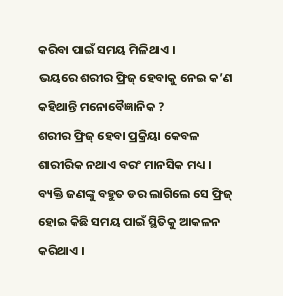କରିବା ପାଇଁ ସମୟ ମିଳିଥାଏ ।
ଭୟରେ ଶରୀର ଫ୍ରିଜ୍ ହେବାକୁ ନେଇ କ’ଣ କହିଥାନ୍ତି ମନୋବୈଜ୍ଞାନିକ ?
ଶରୀର ଫ୍ରିଜ୍ ହେବା ପ୍ରକ୍ରିୟା କେବଳ ଶାରୀରିକ ନଥାଏ ବରଂ ମାନସିକ ମଧ୍ୟ । ବ୍ୟକ୍ତି ଜଣଙ୍କୁ ବହୁତ ଡର ଲାଗିଲେ ସେ ଫ୍ରିଜ୍ ହୋଇ କିଛି ସମୟ ପାଇଁ ସ୍ଥିତିକୁ ଆକଳନ କରିଥାଏ ।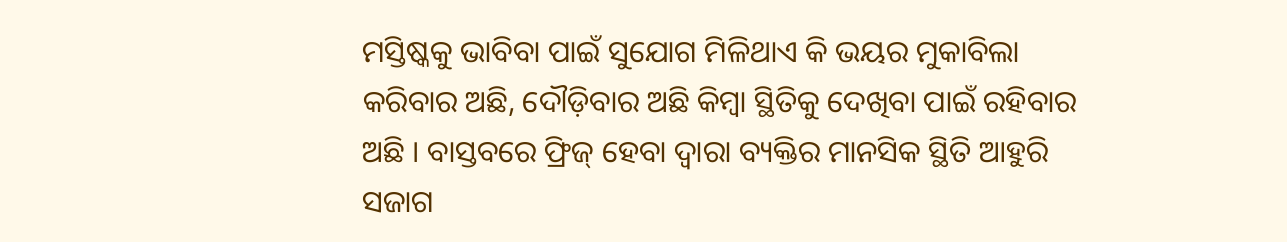ମସ୍ତିଷ୍କକୁ ଭାବିବା ପାଇଁ ସୁଯୋଗ ମିଳିଥାଏ କି ଭୟର ମୁକାବିଲା କରିବାର ଅଛି, ଦୌଡ଼ିବାର ଅଛି କିମ୍ବା ସ୍ଥିତିକୁ ଦେଖିବା ପାଇଁ ରହିବାର ଅଛି । ବାସ୍ତବରେ ଫ୍ରିଜ୍ ହେବା ଦ୍ୱାରା ବ୍ୟକ୍ତିର ମାନସିକ ସ୍ଥିତି ଆହୁରି ସଜାଗ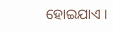ହୋଇଯାଏ ।